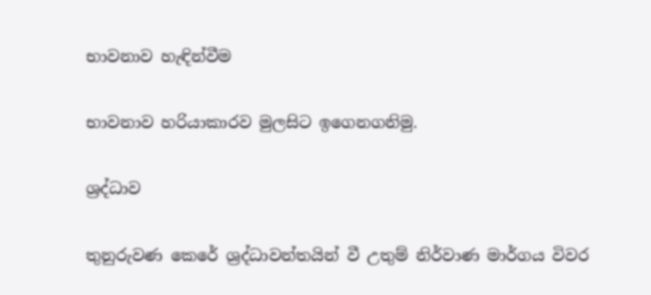භාවනාව හැඳින්වීම

භාවනාව හරියාකාරව මුලසිට ඉගෙනගනිමු.

ශ්‍රද්ධාව

තුනුරුවණ කෙරේ ශ්‍රද්ධාවන්තයින් වී උතුම් නිර්වාණ මාර්ගය විවර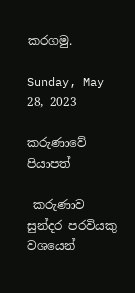කරගමු.

Sunday, May 28, 2023

කරුණාවේ පියාපත්

 කරුණාව සුන්දර පරවියකු වශයෙන්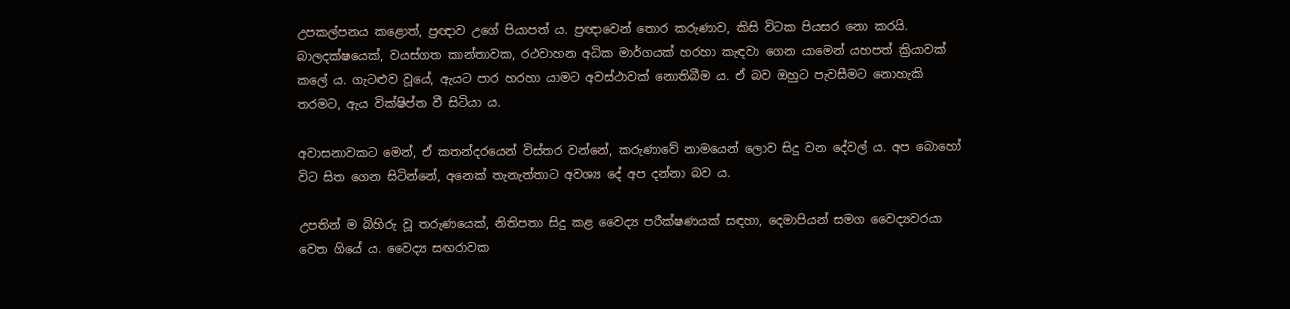උපකල්පනය කළොත්, ප්‍රඥාව උගේ පියාපත් ය. ප්‍රඥාවෙන් තොර කරුණාව, කිසි විටක පියසර නො කරයි. බාලදක්ෂයෙක්, වයස්ගත කාන්තාවක, රථවාහන අධික මාර්ගයක් හරහා කැඳවා ගෙන යාමෙන් යහපත් ක්‍රියාවක් කලේ ය. ගැට‍ළුව වූයේ, ඇයට පාර හරහා යාමට අවස්ථාවක් නොතිබීම ය. ඒ බව ඔහුට පැවසීමට නොහැකි තරමට, ඇය වික්ෂිප්ත වී සිටියා ය.

අවාසනාවකට මෙන්, ඒ කතන්දරයෙන් විස්තර වන්නේ, කරුණාවේ නාමයෙන් ලොව සිදු වන දේවල් ය. අප බොහෝ විට සිත ගෙන සිටින්නේ, අනෙක් තැනැත්තාට අවශ්‍ය දේ අප දන්නා බව ය.

උපතින් ම බිහිරු වූ තරුණයෙක්, නිතිපතා සිදු කළ වෛද්‍ය පරීක්ෂණයක් සඳහා, දෙමාපියන් සමග වෛද්‍යවරයා වෙත ගියේ ය. වෛද්‍ය සඟරාවක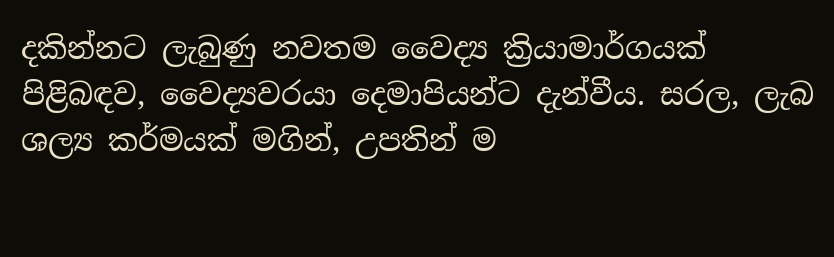දකින්නට ලැබුණු නවතම වෛද්‍ය ක්‍රියාමාර්ගයක් පිළිබඳව, වෛද්‍යවරයා දෙමාපියන්ට දැන්වීය. සරල, ලැබ ශල්‍ය කර්මයක් මගින්, උපතින් ම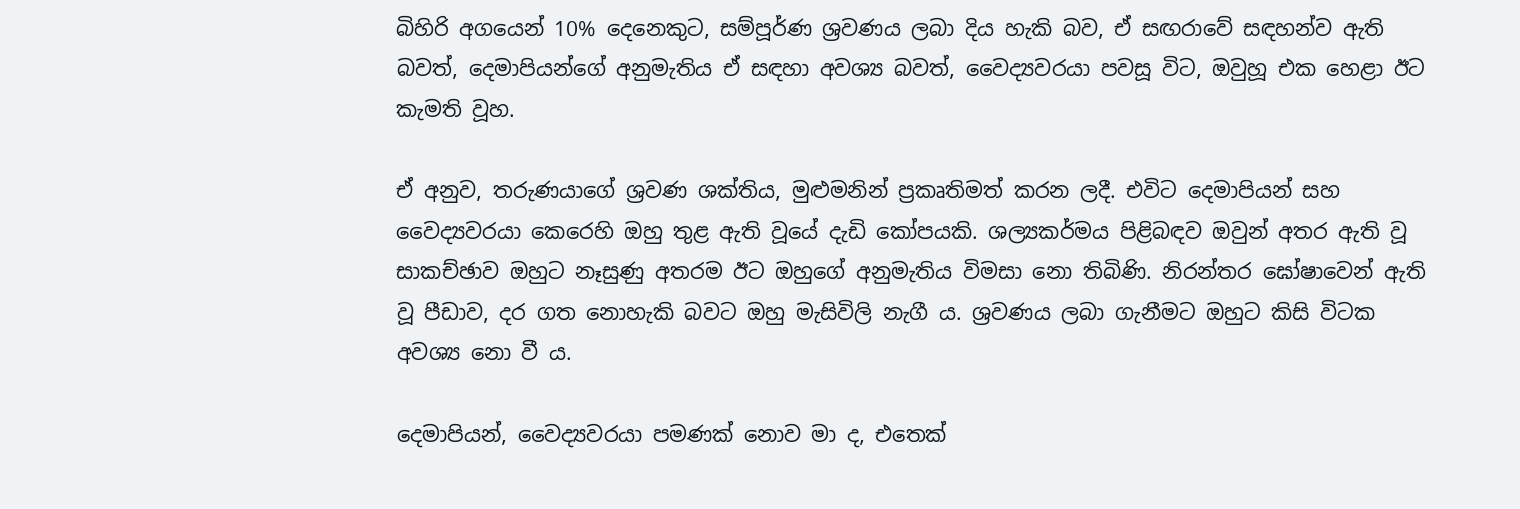බිහිරි අගයෙන් 10% දෙනෙකුට, සම්පූර්ණ ශ්‍රවණය ලබා දිය හැකි බව, ඒ සඟරාවේ සඳහන්ව ඇති බවත්, දෙමාපියන්ගේ අනුමැතිය ඒ සඳහා අවශ්‍ය බවත්, වෛද්‍යවරයා පවසූ විට, ඔවුහූ එක හෙළා ඊට කැමති වූහ.

ඒ අනුව, තරුණයාගේ ශ්‍රවණ ශක්තිය, මුළුමනින් ප්‍රකෘතිමත් කරන ලදී. එවිට දෙමාපියන් සහ වෛද්‍යවරයා කෙරෙහි ඔහු තුළ ඇති වූයේ දැඩි කෝපයකි. ශල්‍යකර්මය පිළිබඳව ඔවුන් අතර ඇති වූ සාකච්ඡාව ඔහුට නෑසුණු අතරම ඊට ඔහුගේ අනුමැතිය විමසා නො තිබිණි. නිරන්තර ඝෝෂාවෙන් ඇති වූ පීඩාව, දර ගත නොහැකි බවට ඔහු මැසිවිලි නැගී ය. ශ්‍රවණය ලබා ගැනීමට ඔහුට කිසි විටක අවශ්‍ය නො වී ය.

දෙමාපියන්, වෛද්‍යවරයා පමණක් නොව මා ද, එතෙක්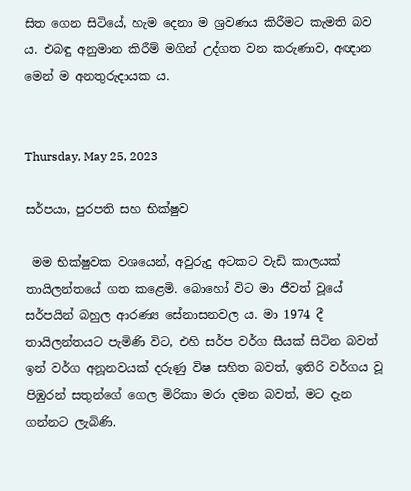සිත ගෙන සිටියේ, හැම දෙනා ම ශ්‍රවණය කිරීමට කැමති බව ය. එබඳු අනුමාන කිරීම් මගින් උද්ගත වන කරුණාව, අඥාන මෙන් ම අනතුරුදායක ය.


Thursday, May 25, 2023

සර්පයා, පුරපති සහ භික්ෂුව

 මම භික්ෂුවක වශයෙන්, අවුරුදු අටකට වැඩි කාලයක් තායිලන්තයේ ගත කළෙමි. බොහෝ විට මා ජීවත් වූයේ සර්පයින් බහුල ආරණ්‍ය සේනාසනවල ය. මා 1974 දී තායිලන්තයට පැමිණි විට, එහි සර්ප වර්ග සීයක් සිටින බවත් ඉන් වර්ග අනූනවයක් දරුණු විෂ සහිත බවත්, ඉතිරි වර්ගය වූ පිඹුරන් සතුන්ගේ ගෙල මිරිකා මරා දමන බවත්, මට දැන ගන්නට ලැබිණි.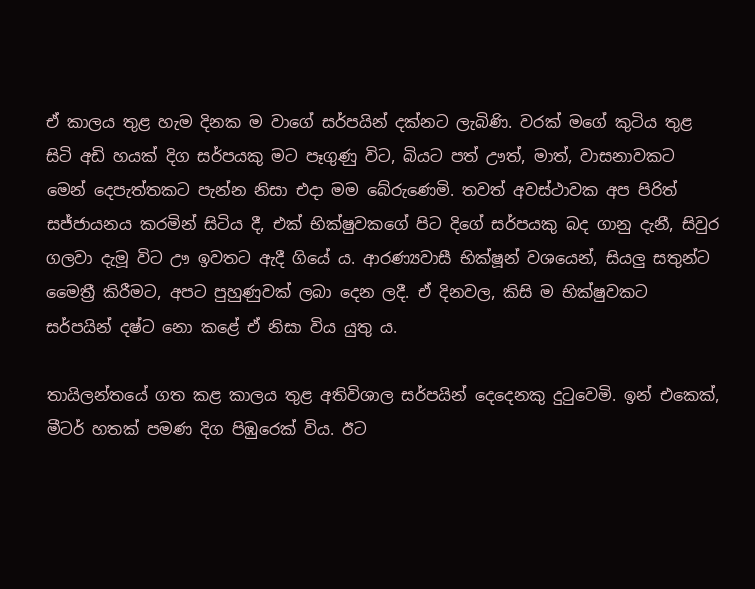ඒ කාලය තුළ හැම දිනක ම වාගේ සර්පයින් දක්නට ලැබිණි. වරක් මගේ කුටිය තුළ සිටි අඩි හයක් දිග සර්පයකු මට පෑගුණු විට, බියට පත් ඌත්, මාත්, වාසනාවකට මෙන් දෙපැත්තකට පැන්න නිසා එදා මම බේරුණෙමි. තවත් අවස්ථාවක අප පිරිත් සජ්ජායනය කරමින් සිටිය දී, එක් භික්ෂුවකගේ පිට දිගේ සර්පයකු බද ගානු දැනී, සිවුර ගලවා දැමූ විට ඌ ඉවතට ඇදී ගියේ ය. ආරණ්‍යවාසී භික්ෂූන් වශයෙන්, සියලු සතුන්ට මෛත්‍රී කිරීමට, අපට පුහුණුවක් ලබා දෙන ලදී. ඒ දිනවල, කිසි ම භික්ෂුවකට සර්පයින් දෂ්ට නො කළේ ඒ නිසා විය යුතු ය.

තායිලන්තයේ ගත කළ කාලය තුළ අතිවිශාල සර්පයින් දෙදෙනකු දුටුවෙමි. ඉන් එකෙක්, මීටර් හතක් පමණ දිග පිඹුරෙක් විය. ඊට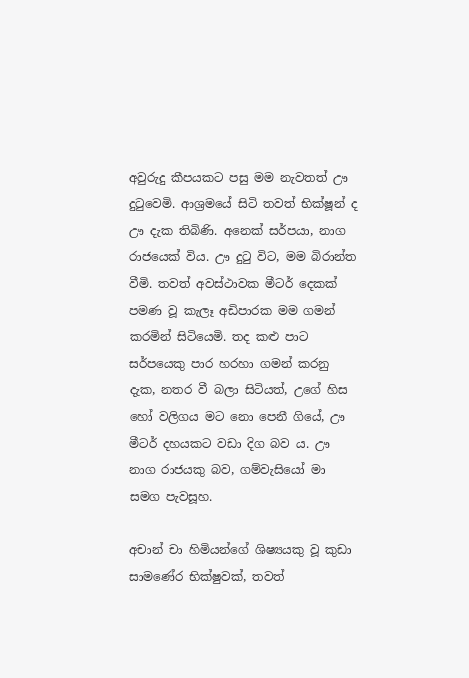අවුරුදු කීපයකට පසු මම නැවතත් ඌ දුටුවෙමි. ආශ්‍රමයේ සිටි තවත් භික්ෂූන් ද ඌ දැක තිබිණි. අනෙක් සර්පයා, නාග රාජයෙක් විය. ඌ දුටු විට, මම බිරාන්ත වීමි. තවත් අවස්ථාවක මීටර් දෙකක් පමණ වූ කැලෑ අඩිපාරක මම ගමන් කරමින් සිටියෙමි. තද කළු පාට සර්පයෙකු පාර හරහා ගමන් කරනු දැක, නතර වී බලා සිටියත්, උගේ හිස හෝ වලිගය මට නො පෙනී ගියේ, ඌ මීටර් දහයකට වඩා දිග බව ය. ඌ නාග රාජයකු බව, ගම්වැසියෝ මා සමග පැවසූහ.

අචාන් චා හිමියන්ගේ ශිෂ්‍යයකු වූ කුඩා සාමණේර භික්ෂුවක්, තවත්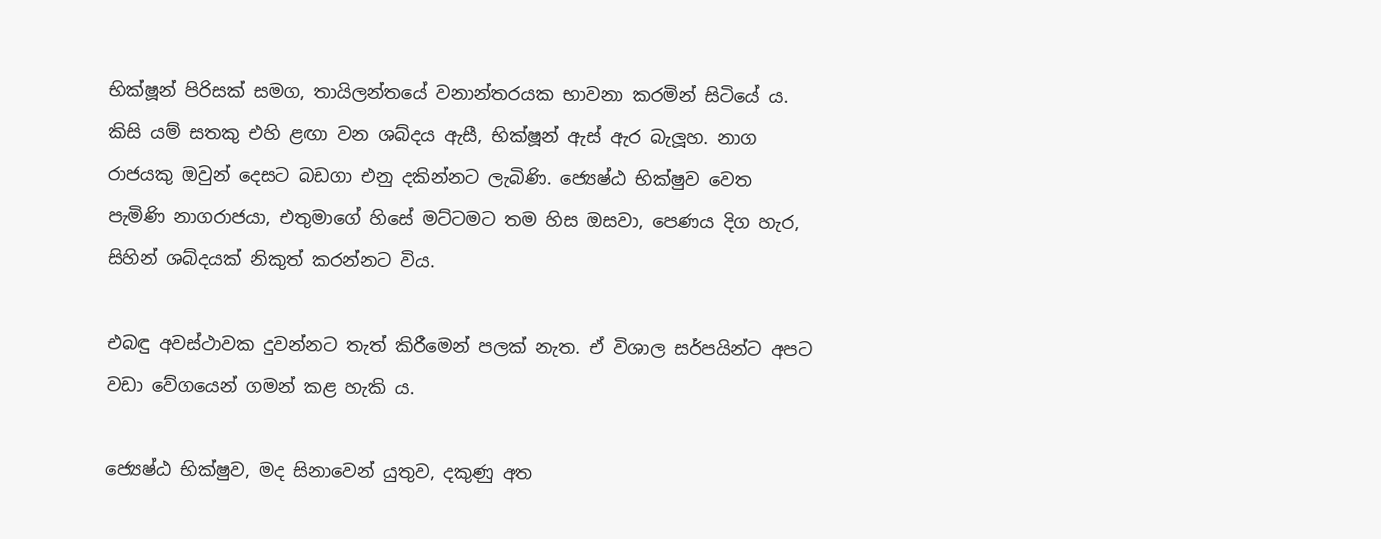භික්ෂූන් පිරිසක් සමග, තායිලන්තයේ වනාන්තරයක භාවනා කරමින් සිටියේ ය. කිසි යම් සතකු එහි ළඟා වන ශබ්දය ඇසී, භික්ෂූන් ඇස් ඇර බැලූහ. නාග රාජයකු ඔවුන් දෙසට බඩගා එනු දකින්නට ලැබිණි. ජ්‍යෙෂ්ඨ භික්ෂුව වෙත පැමිණි නාගරාජයා, එතුමාගේ හිසේ මට්ටමට තම හිස ඔසවා, පෙණය දිග හැර, සිහින් ශබ්දයක් නිකුත් කරන්නට විය.

එබඳු අවස්ථාවක දුවන්නට තැත් කිරීමෙන් පලක් නැත. ඒ විශාල සර්පයින්ට අපට වඩා වේගයෙන් ගමන් කළ හැකි ය.

ජ්‍යෙෂ්ඨ භික්ෂුව, මද සිනාවෙන් යුතුව, දකුණු අත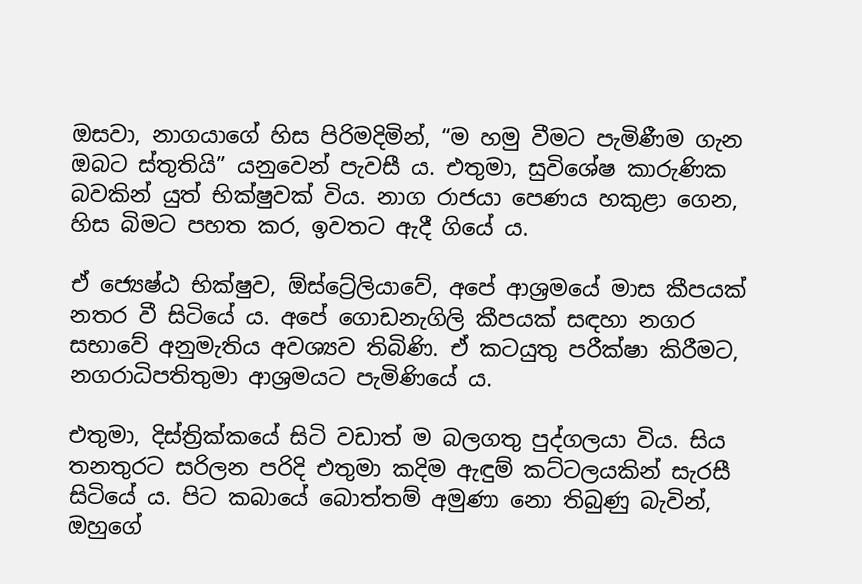ඔසවා, නාගයාගේ හිස පිරිමදිමින්, “ම හමු වීමට පැමිණීම ගැන ඔබට ස්තුතියි” යනුවෙන් පැවසී ය. එතුමා, සුවිශේෂ කාරුණික බවකින් යුත් භික්ෂුවක් විය. නාග රාජයා පෙණය හකුළා ගෙන, හිස බිමට පහත කර, ඉවතට ඇදී ගියේ ය.

ඒ ජ්‍යෙෂ්ඨ භික්ෂුව, ඕස්ට්‍රේලියාවේ, අපේ ආශ්‍රමයේ මාස කීපයක් නතර වී සිටියේ ය. අපේ ගොඩනැගිලි කීපයක් සඳහා නගර සභාවේ අනුමැතිය අවශ්‍යව තිබිණි. ඒ කටයුතු පරීක්ෂා කිරීමට, නගරාධිපතිතුමා ආශ්‍රමයට පැමිණියේ ය.

එතුමා, දිස්ත්‍රික්කයේ සිටි වඩාත් ම බලගතු පුද්ගලයා විය. සිය තනතුරට සරිලන පරිදි එතුමා කදිම ඇඳුම් කට්ටලයකින් සැරසී සිටියේ ය. පිට කබායේ බොත්තම් අමුණා නො තිබුණු බැවින්, ඔහුගේ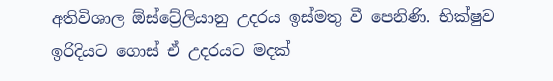අතිවිශාල ඕස්ට්‍රේලියානු උදරය ඉස්මතු වී පෙනිණි. භික්ෂුව ඉරිදියට ගොස් ඒ උදරයට මදක්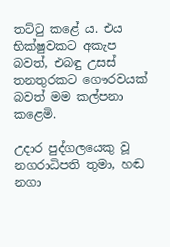තට්ටු කළේ ය. එය භික්ෂුවකට අකැප බවත්, එබඳු උසස් තනතුරකට ගෞරවයක්  බවත් මම කල්පනා කළෙමි.

උදාර පුද්ගලයෙකු වූ නගරාධිපති තුමා, හඬ නගා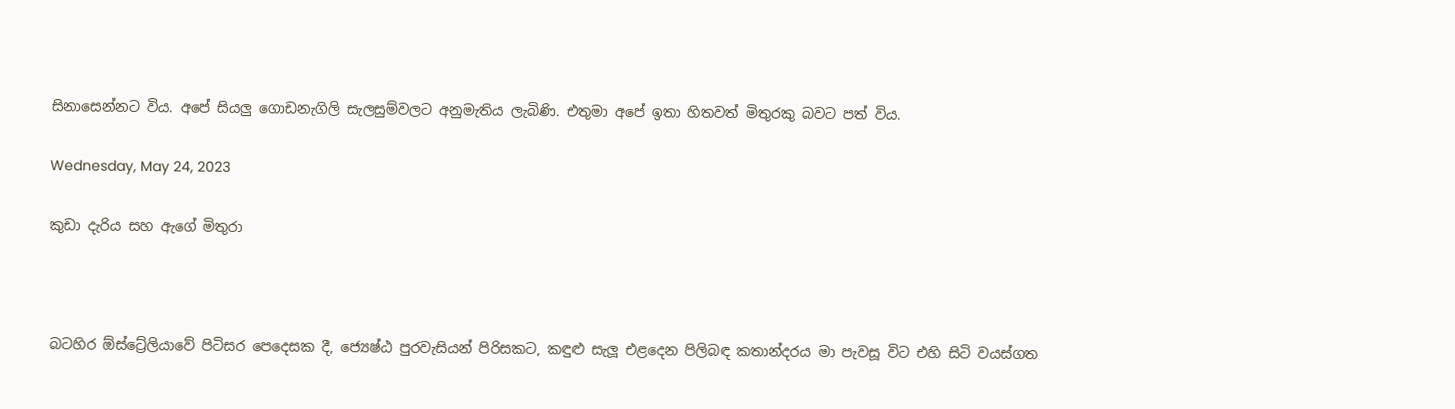සිනාසෙන්නට විය. අපේ සියලු ගොඩනැගිලි සැලසුම්වලට අනුමැතිය ලැබිණි. එතුමා අපේ ඉතා හිතවත් මිතුරකු බවට පත් විය.

Wednesday, May 24, 2023

කුඩා දැරිය සහ ඇගේ මිතුරා



බටහිර ඕස්ට්‍රේලියාවේ පිටිසර පෙදෙසක දී, ජ්‍යෙෂ්ඨ පුරවැසියන් පිරිසකට, කඳුළු සැලූ එළදෙන පිලිබඳ කතාන්දරය මා පැවසූ විට එහි සිටි වයස්ගත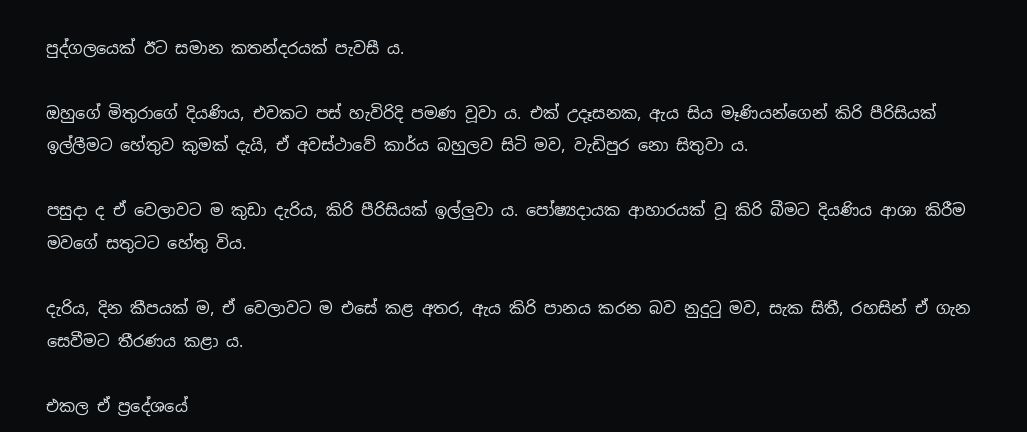පුද්ගලයෙක් ඊට සමාන කතන්දරයක් පැවසී ය.

ඔහුගේ මිතුරාගේ දියණිය, එවකට පස් හැවිරිදි පමණ වූවා ය. එක් උදෑසනක, ඇය සිය මෑණියන්ගෙන් කිරි පීරිසියක් ඉල්ලීමට හේතුව කුමක් දැයි, ඒ අවස්ථාවේ කාර්ය බහුලව සිටි මව, වැඩිපුර නො සිතුවා ය.

පසුදා ද ඒ වෙලාවට ම කුඩා දැරිය, කිරි පීරිසියක් ඉල්ලුවා ය. පෝෂ්‍යදායක ආහාරයක් වූ කිරි බීමට දියණිය ආශා කිරීම මවගේ සතුටට හේතු විය.

දැරිය, දින කීපයක් ම, ඒ වෙලාවට ම එසේ කළ අතර, ඇය කිරි පානය කරන බව නුදුටු මව, සැක සිතී, රහසින් ඒ ගැන සෙවීමට තීරණය කළා ය.

එකල ඒ ප්‍රදේශයේ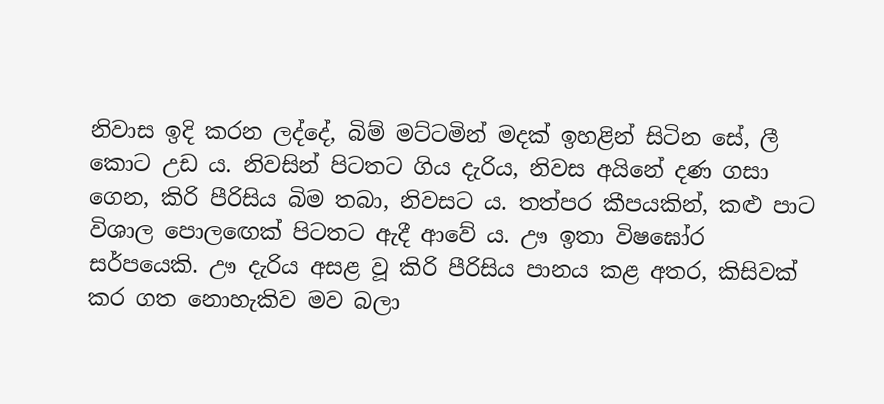නිවාස ඉදි කරන ලද්දේ, බිම් මට්ටමින් මදක් ඉහළින් සිටින සේ, ලී කොට උඩ ය. නිවසින් පිටතට ගිය දැරිය, නිවස අයිනේ දණ ගසා ගෙන, කිරි පීරිසිය බිම තබා, නිවසට ය. තත්පර කීපයකින්, කළු පාට විශාල පොලඟෙක් පිටතට ඇදී ආවේ ය. ඌ ඉතා විෂඝෝර සර්පයෙකි. ඌ දැරිය අසළ වූ කිරි පීරිසිය පානය කළ අතර, කිසිවක් කර ගත නොහැකිව මව බලා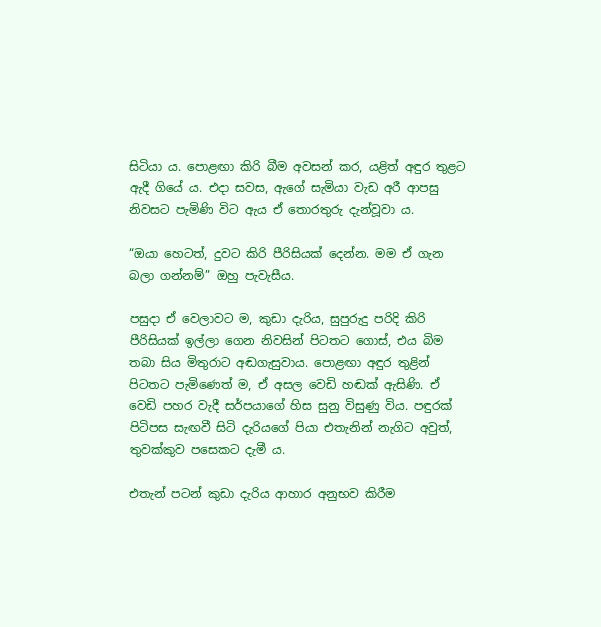සිටියා ය. පොළඟා කිරි බීම අවසන් කර, යළිත් අඳුර තුළට ඇදී ගියේ ය. එදා සවස, ඇගේ සැමියා වැඩ අරී ආපසු නිවසට පැමිණි විට ඇය ඒ තොරතුරු දැන්වූවා ය.

“ඔයා හෙටත්, දුවට කිරි පීරිසියක් දෙන්න. මම ඒ ගැන බලා ගන්නම්” ඔහු පැවැසීය.

පසුදා ඒ වෙලාවට ම, කුඩා දැරිය, සුපුරුදු පරිදි කිරි පීරිසියක් ඉල්ලා ගෙන නිවසින් පිටතට ගොස්, එය බිම තබා සිය මිතුරාට අඬගැසුවාය. පොළඟා අඳුර තුළින් පිටතට පැමිණෙත් ම, ඒ අසල වෙඩි හඬක් ඇසිණි. ඒ වෙඩි පහර වැදී සර්පයාගේ හිස සුනු විසුණු විය. පඳුරක් පිටිපස සැඟවී සිටි දැරියගේ පියා එතැනින් නැගිට අවුත්, තුවක්කුව පසෙකට දැමී ය.

එතැන් පටන් කුඩා දැරිය ආහාර අනුභව කිරීම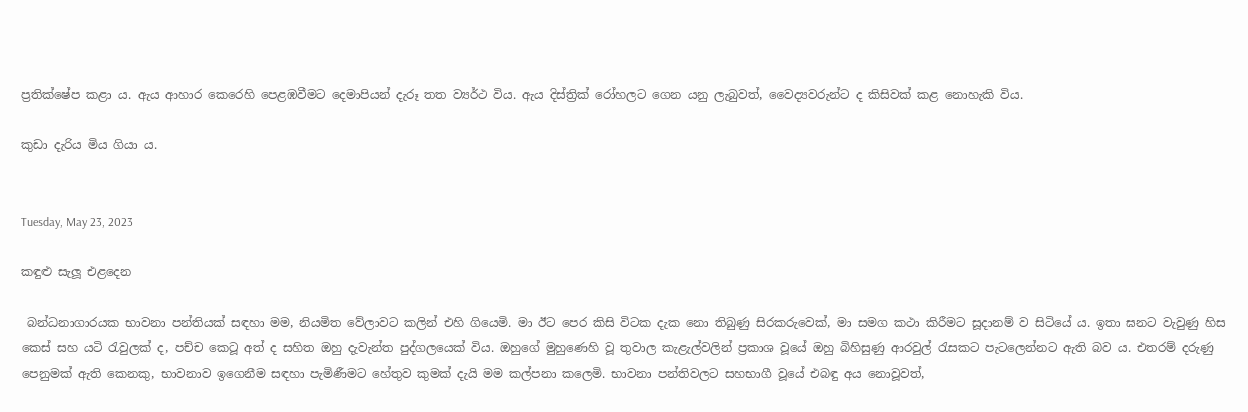ප්‍රතික්ෂේප කළා ය. ඇය ආහාර කෙරෙහි පෙළඹවීමට දෙමාපියන් දැරූ තත ව්‍යර්ථ විය. ඇය දිස්ත්‍රික් රෝහලට ගෙන යනු ලැබුවත්, වෛද්‍යවරුන්ට ද කිසිවක් කළ නොහැකි විය.

කුඩා දැරිය මිය ගියා ය.


Tuesday, May 23, 2023

කඳුළු සැලූ එළදෙන

 බන්ධනාගාරයක භාවනා පන්තියක් සඳහා මම, නියමිත වේලාවට කලින් එහි ගියෙමි. මා ඊට පෙර කිසි විටක දැක නො තිබුණු සිරකරුවෙක්, මා සමග කථා කිරීමට සූදානම් ව සිටියේ ය. ඉතා ඝනට වැවුණු හිස කෙස් සහ යටි රැවුලක් ද, පච්ච කෙටූ අත් ද සහිත ඔහු දැවැන්ත පුද්ගලයෙක් විය. ඔහුගේ මුහුණෙහි වූ තුවාල කැළැල්වලින් ප්‍රකාශ වූයේ ඔහු බිහිසුණු ආරවුල් රැසකට පැටලෙන්නට ඇති බව ය. එතරම් දරුණු පෙනුමක් ඇති කෙනකු, භාවනාව ඉගෙනීම සඳහා පැමිණීමට හේතුව කුමක් දැයි මම කල්පනා කලෙමි. භාවනා පන්තිවලට සහභාගී වූයේ එබඳු අය නොවූවත්,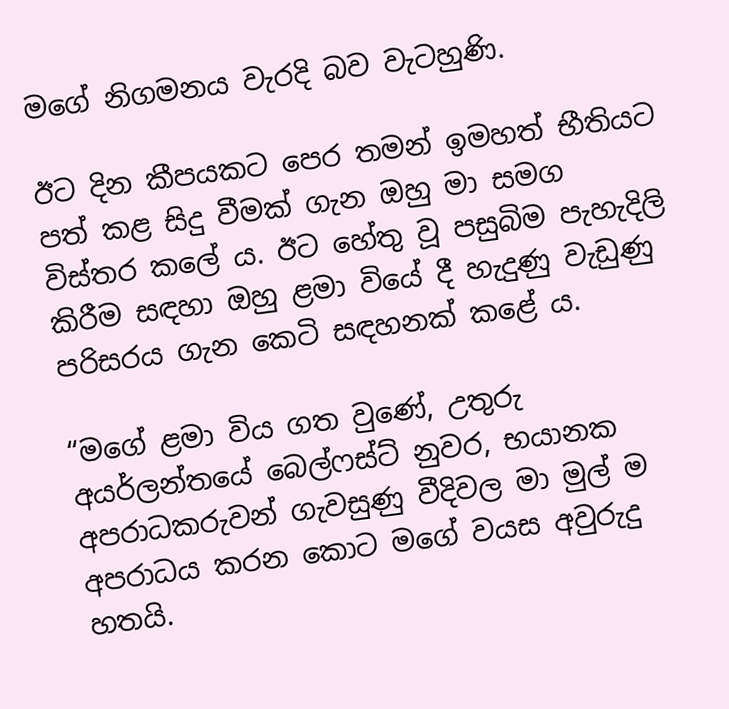මගේ නිගමනය වැරදි බව වැටහුණි.

ඊට දින කීපයකට පෙර තමන් ඉමහත් භීතියට පත් කළ සිදු වීමක් ගැන ඔහු මා සමග විස්තර කලේ ය. ඊට හේතු වූ පසුබිම පැහැදිලි කිරීම සඳහා ඔහු ළමා වියේ දී හැදුණු වැඩුණු පරිසරය ගැන කෙටි සඳහනක් කළේ ය.

“මගේ ළමා විය ගත වුණේ, උතුරු අයර්ලන්තයේ බෙල්ෆස්ට් නුවර, භයානක අපරාධකරුවන් ගැවසුණු වීදිවල මා මුල් ම අපරාධය කරන කොට මගේ වයස අවුරුදු හතයි.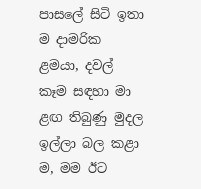පාසලේ සිටි ඉතා ම දාමරික ළමයා, දවල් කෑම සඳහා මා ළඟ තිබුණු මුදල ඉල්ලා බල කළා ම, මම ඊට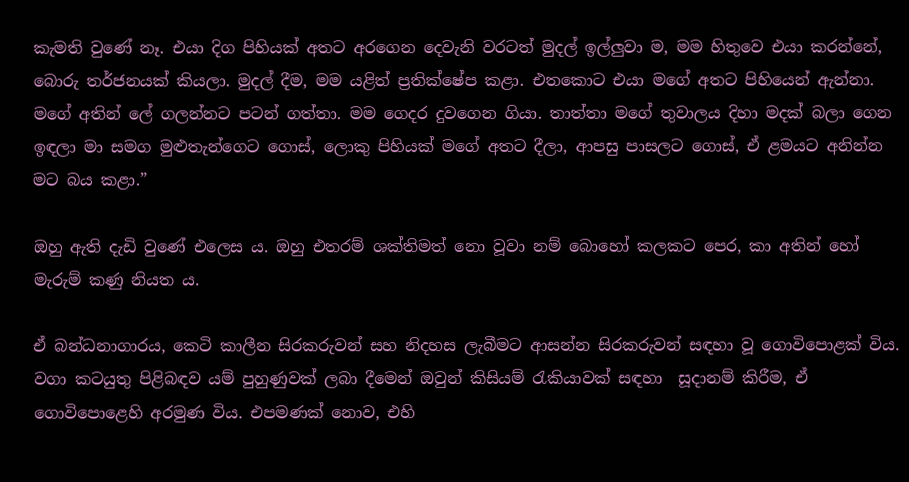කැමති වුණේ නෑ. එයා දිග පිහියක් අතට අරගෙන දෙවැනි වරටත් මුදල් ඉල්ලුවා ම, මම හිතුවෙ එයා කරන්නේ, බොරු තර්ජනයක් කියලා. මුදල් දීම, මම යළිත් ප්‍රතික්ෂේප කළා. එතකොට එයා මගේ අතට පිහියෙන් ඇන්නා. මගේ අතින් ලේ ගලන්නට පටන් ගත්තා. මම ගෙදර දුවගෙන ගියා. තාත්තා මගේ තුවාලය දිහා මදක් බලා ගෙන ඉඳලා මා සමග මුළුතැන්ගෙට ගොස්, ලොකු පිහියක් මගේ අතට දීලා, ආපසු පාසලට ගොස්, ඒ ළමයට අනින්න මට බය කළා.”

ඔහු ඇති දැඩි වුණේ එලෙස ය. ඔහු එතරම් ශක්තිමත් නො වූවා නම් බොහෝ කලකට පෙර, කා අතින් හෝ මැරුම් කණු නියත ය.

ඒ බන්ධනාගාරය, කෙටි කාලීන සිරකරුවන් සහ නිදහස ලැබීමට ආසන්න සිරකරුවන් සඳහා වූ ගොවිපොළක් විය. වගා කටයුතු පිළිබඳව යම් පුහුණුවක් ලබා දීමෙන් ඔවුන් කිසියම් රැකියාවක් සඳහා  සූදානම් කිරීම, ඒ ගොවිපොළෙහි අරමුණ විය. එපමණක් නොව, එහි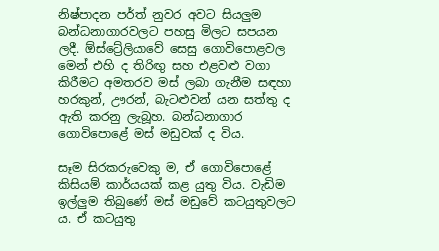නිෂ්පාදන පර්ත් නුවර අවට සියලුම බන්ධනාගාරවලට පහසු මිලට සපයන ලදී. ඕස්ට්‍රේලියාවේ සෙසු ගොවිපොළවල මෙන් එහි ද තිරිඟු සහ එළවළු වගා කිරීමට අමතරව මස් ලබා ගැනීම සඳහා හරකුන්, ඌරන්, බැටළුවන් යන සත්තු ද ඇති කරනු ලැබූහ. බන්ධනාගාර ගොවිපොළේ මස් මඩුවක් ද විය.

සෑම සිරකරුවෙකු ම, ඒ ගොවිපොළේ කිසියම් කාර්යයක් කළ යුතු විය. වැඩිම ඉල්ලුම තිබුණේ මස් මඩුවේ කටයුතුවලට ය. ඒ කටයුතු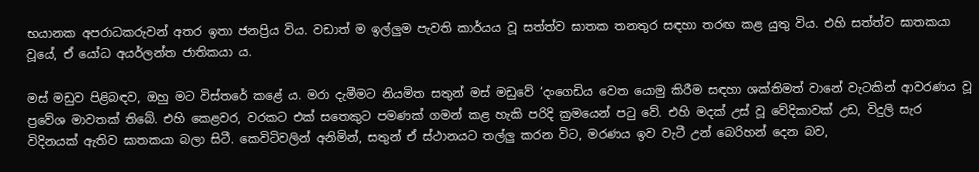භයානක අපරාධකරුවන් අතර ඉතා ජනප්‍රිය විය. වඩාත් ම ඉල්ලුම පැවති කාර්යය වූ සත්ත්ව ඝාතක තනතුර සඳහා තරඟ කළ යුතු විය. එහි සත්ත්ව ඝාතකයා වූයේ, ඒ යෝධ අයර්ලන්ත ජාතිකයා ය.

මස් මඩුව පිළිබඳව, ඔහු මට විස්තරේ කළේ ය. මරා දැමීමට නියමිත සතුන් මස් මඩුවේ ‘දංගෙඩිය වෙත යොමු කිරීම සඳහා ශක්තිමත් වානේ වැටකින් ආවරණය වූ ප්‍රවේශ මාවතක් තිබේ. එහි කෙළවර, වරකට එක් සතෙකුට පමණක් ගමන් කළ හැකි පරිදි ක්‍රමයෙන් පටු වේ. එහි මදක් උස් වූ වේදිකාවක් උඩ, විදුලි සැර විදිනයක් ඇතිව ඝාතකයා බලා සිටී. කෙවිටිවලින් අනිමින්, සතුන් ඒ ස්ථානයට තල්ලු කරන විට, මරණය ඉව වැටී උන් බෙරිහන් දෙන බව,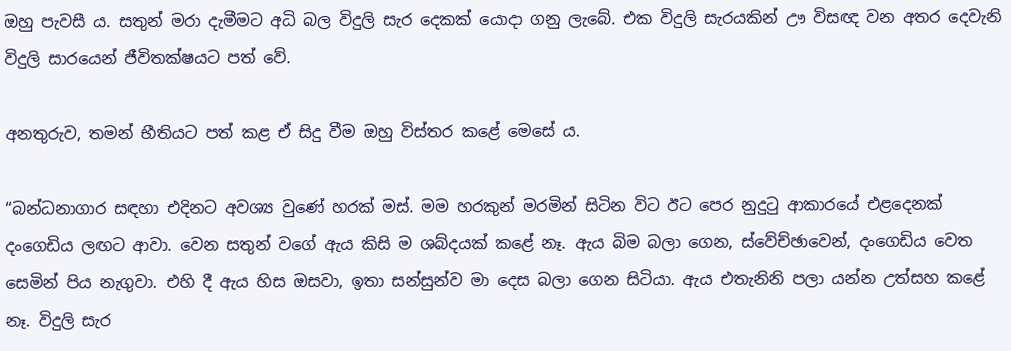ඔහු පැවසී ය. සතුන් මරා දැමීමට අධි බල විදුලි සැර දෙකක් යොදා ගනු ලැබේ. එක විදුලි සැරයකින් ඌ විසඥ වන අතර දෙවැනි විදුලි සාරයෙන් ජීවිතක්ෂයට පත් වේ.

අනතුරුව, තමන් භීතියට පත් කළ ඒ සිදු වීම ඔහු විස්තර කළේ මෙසේ ය.

“බන්ධනාගාර සඳහා එදිනට අවශ්‍ය වුණේ හරක් මස්. මම හරකුන් මරමින් සිටින විට ඊට පෙර නුදුටු ආකාරයේ එළදෙනක් දංගෙඩිය ලඟට ආවා. වෙන සතුන් වගේ ඇය කිසි ම ශබ්දයක් කළේ නෑ. ඇය බිම බලා ගෙන, ස්වේච්ඡාවෙන්, දංගෙඩිය වෙත සෙමින් පිය නැගුවා. එහි දී ඇය හිස ඔසවා, ඉතා සන්සුන්ව මා දෙස බලා ගෙන සිටියා. ඇය එතැනිනි පලා යන්න උත්සහ කළේ නෑ. විදුලි සැර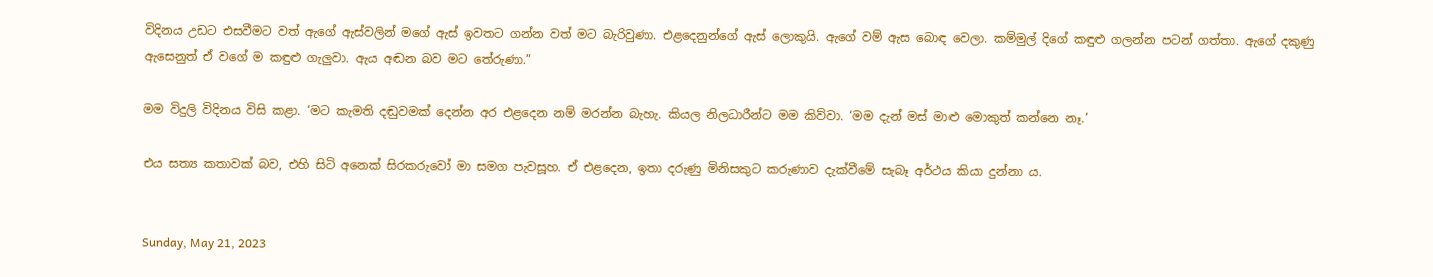විදිනය උඩට එසවීමට වත් ඇගේ ඇස්වලින් මගේ ඇස් ඉවතට ගන්න වත් මට බැරිවුණා. එළදෙනුන්ගේ ඇස් ලොකුයි. ඇගේ වම් ඇස බොඳ වෙලා. කම්මුල් දිගේ කඳුළු ගලන්න පටන් ගත්තා. ඇගේ දකුණු ඇසෙනුත් ඒ වගේ ම කඳුළු ගැලුවා. ඇය අඬන බව මට තේරුණා.”

මම විදුලි විදිනය විසි කළා. ‘මට කැමති දඬුවමක් දෙන්න අර එළදෙන නම් මරන්න බැහැ. කියල නිලධාරීන්ට මම කිව්වා. ‘මම දැන් මස් මාළු මොකුත් කන්නෙ නෑ.’

එය සත්‍ය කතාවක් බව, එහි සිටි අනෙක් සිරකරුවෝ මා සමග පැවසූහ. ඒ එළදෙන, ඉතා දරුණු මිනිසකුට කරුණාව දැක්වීමේ සැබෑ අර්ථය කියා දුන්නා ය.


Sunday, May 21, 2023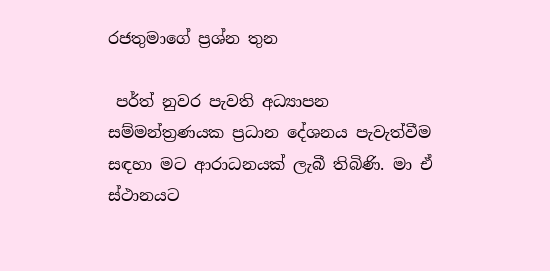රජතුමාගේ ප්‍රශ්න තුන

 පර්ත් නුවර පැවති අධ්‍යාපන සම්මන්ත්‍රණයක ප්‍රධාන දේශනය පැවැත්වීම සඳහා මට ආරාධනයක් ලැබී තිබිණි. මා ඒ ස්ථානයට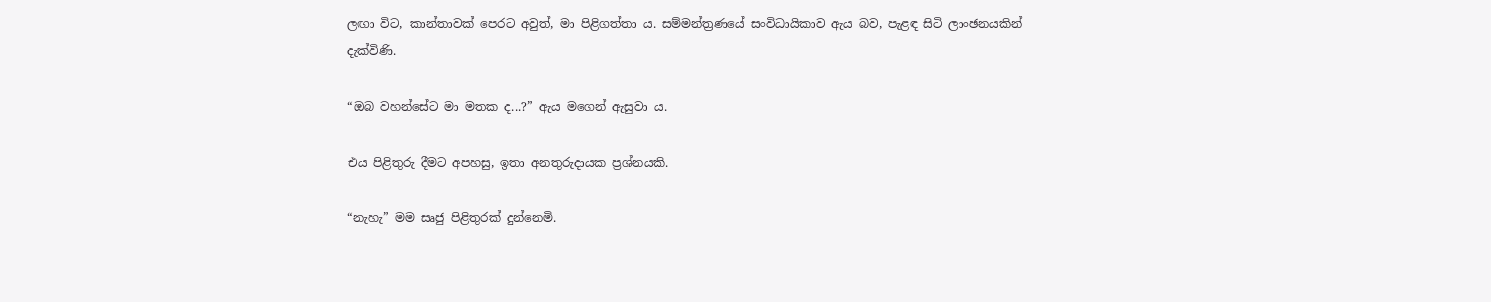ලඟා විට, කාන්තාවක් පෙරට අවුත්, මා පිළිගත්තා ය. සම්මන්ත්‍රණයේ සංවිධායිකාව ඇය බව, පැළඳ සිටි ලාංඡනයකින් දැක්විණි.

“ඔබ වහන්සේට මා මතක ද...?” ඇය මගෙන් ඇසුවා ය.

එය පිළිතුරු දීමට අපහසු, ඉතා අනතුරුදායක ප්‍රශ්නයකි.

“නැහැ” මම සෘජු පිළිතුරක් දුන්නෙමි.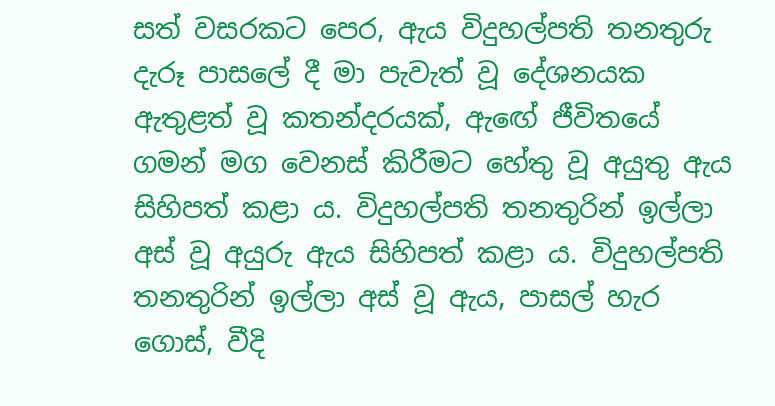සත් වසරකට පෙර, ඇය විදුහල්පති තනතුරු දැරූ පාසලේ දී මා පැවැත් වූ දේශනයක ඇතුළත් වූ කතන්දරයක්, ඇඟේ ජීවිතයේ ගමන් මග වෙනස් කිරීමට හේතු වූ අයුතු ඇය සිහිපත් කළා ය. විදුහල්පති තනතුරින් ඉල්ලා අස් වූ අයුරු ඇය සිහිපත් කළා ය. විදුහල්පති තනතුරින් ඉල්ලා අස් වූ ඇය, පාසල් හැර ගොස්, වීදි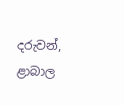දරුවන්, ළාබාල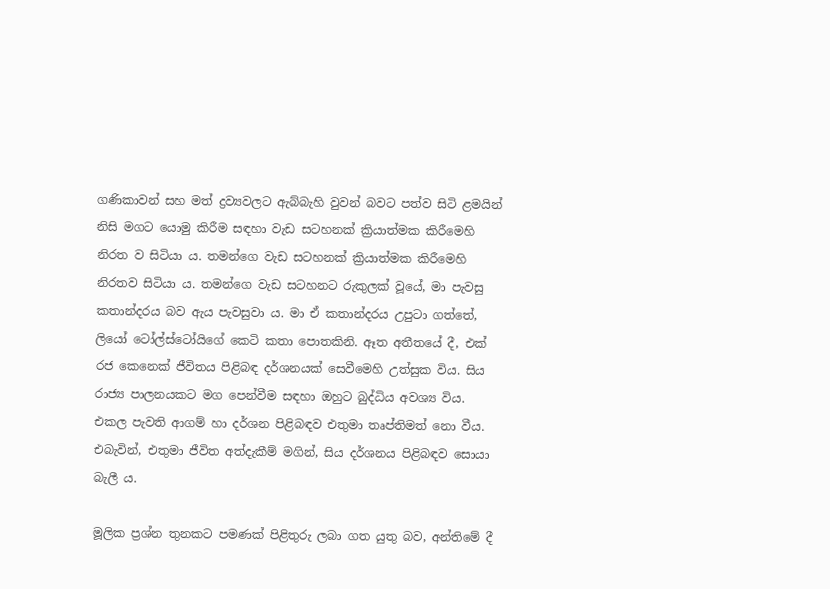ගණිකාවන් සහ මත් ද්‍රව්‍යවලට ඇබ්බැහි වුවන් බවට පත්ව සිටි ළමයින් නිසි මගට යොමු කිරීම සඳහා වැඩ සටහනක් ක්‍රියාත්මක කිරීමෙහි නිරත ව සිටියා ය. තමන්ගෙ වැඩ සටහනක් ක්‍රියාත්මක කිරීමෙහි නිරතව සිටියා ය. තමන්ගෙ වැඩ සටහනට රුකුලක් වූයේ, මා පැවසු කතාන්දරය බව ඇය පැවසුවා ය. මා ඒ කතාන්දරය උපුටා ගත්තේ, ලියෝ ටෝල්ස්ටෝයිගේ කෙටි කතා පොතකිනි. ඈත අතීතයේ දී, එක් රජ කෙනෙක් ජීවිතය පිළිබඳ දර්ශනයක් සෙවීමෙහි උත්සුක විය. සිය රාජ්‍ය පාලනයකට මග පෙන්වීම සඳහා ඔහුට බුද්ධිය අවශ්‍ය විය. එකල පැවති ආගම් හා දර්ශන පිළිබඳව එතුමා තෘප්තිමත් නො වීය. එබැවින්, එතුමා ජීවිත අත්දැකීම් මගින්, සිය දර්ශනය පිළිබඳව සොයා බැලී ය.

මූලික ප්‍රශ්න තුනකට පමණක් පිළිතුරු ලබා ගත යුතු බව, අන්තිමේ දී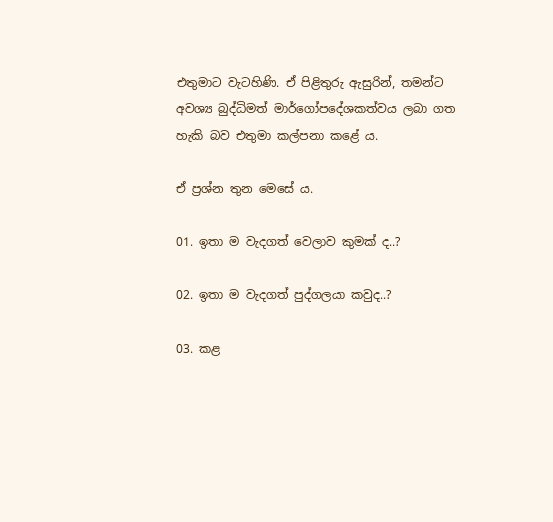එතුමාට වැටහිණි. ඒ පිළිතුරු ඇසුරින්, තමන්ට අවශ්‍ය බුද්ධිමත් මාර්ගෝපදේශකත්වය ලබා ගත හැකි බව එතුමා කල්පනා කළේ ය.

ඒ ප්‍රශ්න තුන මෙසේ ය.

01. ඉතා ම වැදගත් වෙලාව කුමක් ද..?

02. ඉතා ම වැදගත් පුද්ගලයා කවුද..?

03. කළ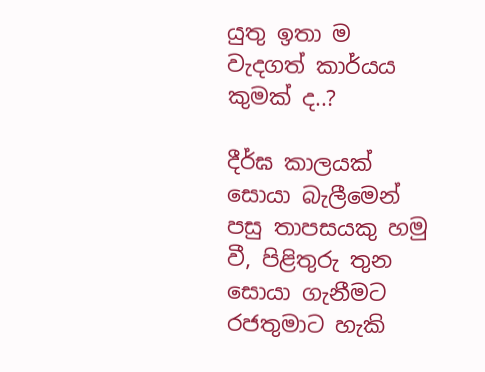යුතු ඉතා ම වැදගත් කාර්යය කුමක් ද..?

දීර්ඝ කාලයක් සොයා බැලීමෙන් පසු තාපසයකු හමු වී, පිළිතුරු තුන සොයා ගැනීමට රජතුමාට හැකි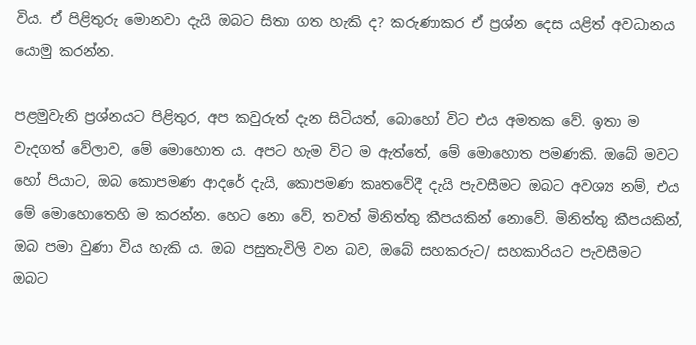විය. ඒ පිළිතුරු මොනවා දැයි ඔබට සිතා ගත හැකි ද? කරුණාකර ඒ ප්‍රශ්න දෙස යළිත් අවධානය යොමු කරන්න.

පළමුවැනි ප්‍රශ්නයට පිළිතුර, අප කවුරුත් දැන සිටියත්, බොහෝ විට එය අමතක වේ. ඉතා ම වැදගත් වේලාව, මේ මොහොත ය. අපට හැම විට ම ඇත්තේ, මේ මොහොත පමණකි. ඔබේ මවට හෝ පියාට, ඔබ කොපමණ ආදරේ දැයි, කොපමණ කෘතවේදී දැයි පැවසීමට ඔබට අවශ්‍ය නම්, එය මේ මොහොතෙහි ම කරන්න. හෙට නො වේ, තවත් මිනිත්තු කීපයකින් නොවේ. මිනිත්තු කීපයකින්, ඔබ පමා වුණා විය හැකි ය. ඔබ පසුතැවිලි වන බව, ඔබේ සහකරුට/ සහකාරියට පැවසීමට ඔබට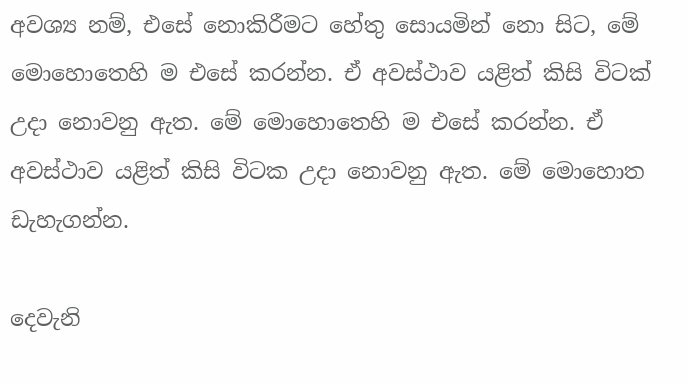අවශ්‍ය නම්, එසේ නොකිරීමට හේතු සොයමින් නො සිට, මේ මොහොතෙහි ම එසේ කරන්න. ඒ අවස්ථාව යළිත් කිසි විටක් උදා නොවනු ඇත. මේ මොහොතෙහි ම එසේ කරන්න. ඒ අවස්ථාව යළිත් කිසි විටක උදා නොවනු ඇත. මේ මොහොත ඩැහැගන්න.

දෙවැනි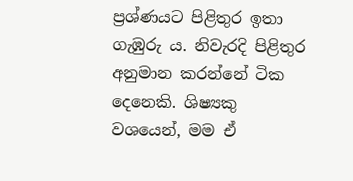ප්‍රශ්ණයට පිළිතුර ඉතා ගැඹුරු ය. නිවැරදි පිළිතුර අනුමාන කරන්නේ ටික දෙනෙකි. ශිෂ්‍යකු වශයෙන්, මම ඒ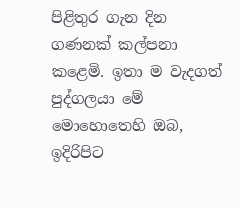පිළිතුර ගැන දින ගණනක් කල්පනා කළෙමි. ඉතා ම වැදගත් පුද්ගලයා මේ මොහොතෙහි ඔබ, ඉදිරිපිට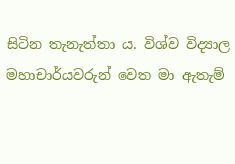සිටින තැනැත්තා ය. විශ්ව විද්‍යාල මහාචාර්යවරුන් වෙත මා ඇතැම්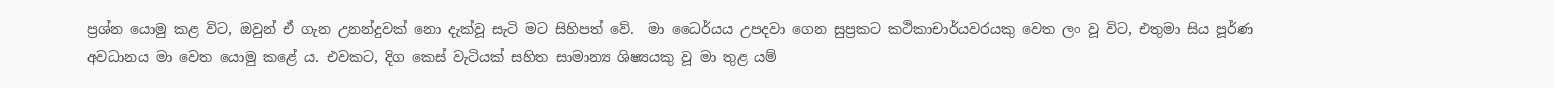ප්‍රශ්න යොමු කළ විට, ඔවුන් ඒ ගැන උනන්දුවක් නො දැක්වූ සැටි මට සිහිපත් වේ.  මා ධෛර්යය උපදවා ගෙන සුප්‍රකට කථිකාචාර්යවරයකු වෙත ලං වූ විට, එතුමා සිය පූර්ණ අවධානය මා වෙත යොමු කළේ ය. එවකට, දිග කෙස් වැටියක් සහිත සාමාන්‍ය ශිෂ්‍යයකු වූ මා තුළ යම්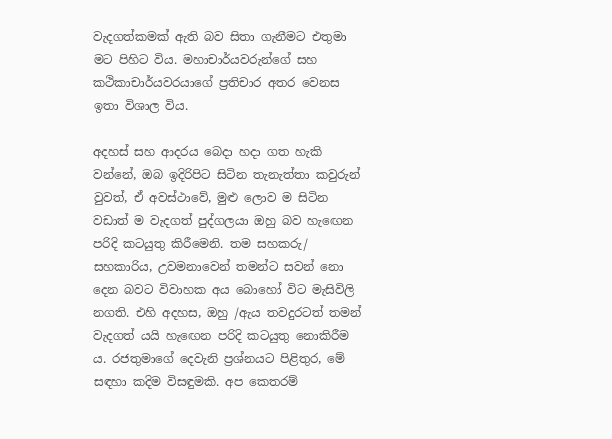වැදගත්කමක් ඇති බව සිතා ගැනීමට එතුමා මට පිහිට විය. මහාචාර්යවරුන්ගේ සහ කථිකාචාර්යවරයාගේ ප්‍රතිචාර අතර වෙනස ඉතා විශාල විය.

අදහස් සහ ආදරය බෙදා හදා ගත හැකි වන්නේ, ඔබ ඉදිරිපිට සිටින තැනැත්තා කවුරුන් වුවත්, ඒ අවස්ථාවේ, මුළු ලොව ම සිටින වඩාත් ම වැදගත් පුද්ගලයා ඔහු බව හැඟෙන පරිදි කටයුතු කිරීමෙනි. තම සහකරු/ සහකාරිය, උවමනාවෙන් තමන්ට සවන් නො දෙන බවට විවාහක අය බොහෝ විට මැසිවිලි නගති. එහි අදහස, ඔහු /ඇය තවදුරටත් තමන් වැදගත් යයි හැඟෙන පරිදි කටයුතු නොකිරීම ය. රජතුමාගේ දෙවැනි ප්‍රශ්නයට පිළිතුර, මේ සඳහා කදිම විසඳුමකි. අප කෙතරම්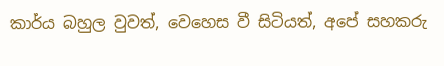කාර්ය බහුල වුවත්, වෙහෙස වී සිටියත්, අපේ සහකරු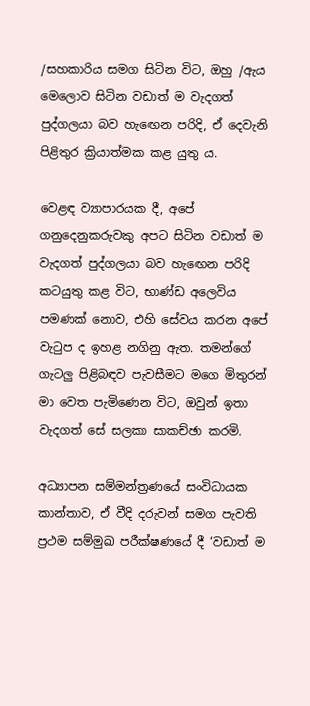/සහකාරිය සමග සිටින විට, ඔහු /ඇය මෙලොව සිටින වඩාත් ම වැදගත් පුද්ගලයා බව හැඟෙන පරිදි, ඒ දෙවැනි පිළිතුර ක්‍රියාත්මක කළ යුතු ය.

වෙළඳ ව්‍යාපාරයක දී, අපේ ගනුදෙනුකරුවකු අපට සිටින වඩාත් ම වැදගත් පුද්ගලයා බව හැඟෙන පරිදි කටයුතු කළ විට, භාණ්ඩ අලෙවිය පමණක් නොව, එහි සේවය කරන අපේ වැටුප ද ඉහළ නගිනු ඇත. තමන්ගේ ගැටලු පිළිබඳව පැවසීමට මගෙ මිතුරන් මා වෙත පැමිණෙන විට, ඔවුන් ඉතා වැදගත් සේ සලකා සාකච්ඡා කරමි.

අධ්‍යාපන සම්මන්ත්‍රණයේ සංවිධායක කාන්තාව, ඒ වීදි දරුවන් සමග පැවති ප්‍රථම සම්මුඛ පරීක්ෂණයේ දී ‘වඩාත් ම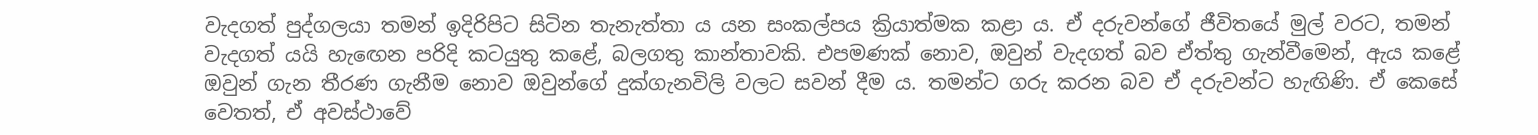වැදගත් පුද්ගලයා තමන් ඉදිරිපිට සිටින තැනැත්තා ය යන සංකල්පය ක්‍රියාත්මක කළා ය. ඒ දරුවන්ගේ ජීවිතයේ මුල් වරට, තමන් වැදගත් යයි හැඟෙන පරිදි කටයුතු කළේ, බලගතු කාන්තාවකි. එපමණක් නොව, ඔවුන් වැදගත් බව ඒත්තු ගැන්වීමෙන්, ඇය කළේ ඔවුන් ගැන තීරණ ගැනීම නොව ඔවුන්ගේ දුක්ගැනවිලි වලට සවන් දීම ය. තමන්ට ගරු කරන බව ඒ දරුවන්ට හැඟිණි. ඒ කෙසේ වෙතත්, ඒ අවස්ථාවේ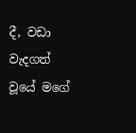දී, වඩා වැදගත් වූයේ මගේ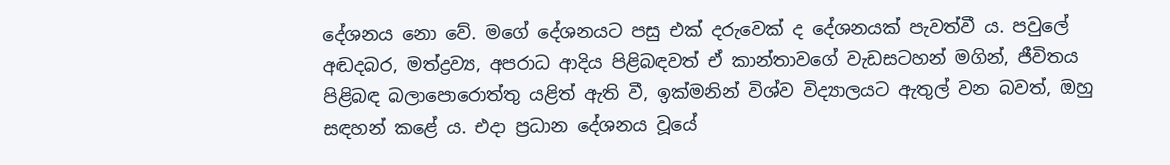දේශනය නො වේ. මගේ දේශනයට පසු එක් දරුවෙක් ද දේශනයක් පැවත්වී ය. පවුලේ අඬදබර, මත්ද්‍රව්‍ය, අපරාධ ආදිය පිළිබඳවත් ඒ කාන්තාවගේ වැඩසටහන් මගින්, ජීවිතය පිළිබඳ බලාපොරොත්තු යළිත් ඇති වී, ඉක්මනින් විශ්ව විද්‍යාලයට ඇතුල් වන බවත්, ඔහු සඳහන් කළේ ය. එදා ප්‍රධාන දේශනය වූයේ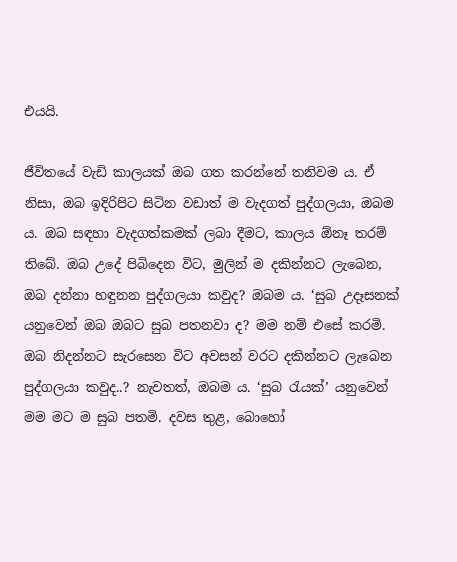එයයි.

ජීවිතයේ වැඩි කාලයක් ඔබ ගත කරන්නේ තනිවම ය. ඒ නිසා, ඔබ ඉදිරිපිට සිටින වඩාත් ම වැදගත් පුද්ගලයා, ඔබම ය. ඔබ සඳහා වැදගත්කමක් ලබා දීමට, කාලය ඕනෑ තරම් තිබේ. ඔබ උදේ පිබිදෙන විට, මුලින් ම දකින්නට ලැබෙන, ඔබ දන්නා හඳුනන පුද්ගලයා කවුද? ඔබම ය. ‘සුබ උදෑසනක් යනුවෙන් ඔබ ඔබට සුබ පතනවා ද? මම නම් එසේ කරමි. ඔබ නිදන්නට සැරසෙන විට අවසන් වරට දකින්නට ලැබෙන පුද්ගලයා කවුද..? නැවතත්, ඔබම ය. ‘සුබ රැයක්’ යනුවෙන් මම මට ම සුබ පතමි. දවස තුළ, බොහෝ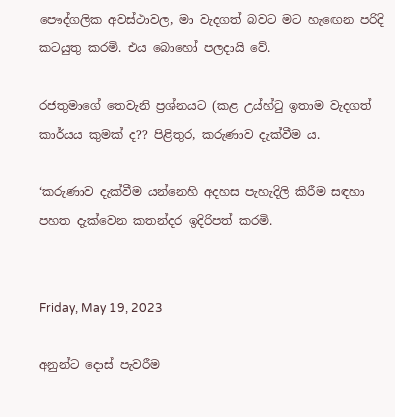පෞද්ගලික අවස්ථාවල, මා වැදගත් බවට මට හැඟෙන පරිදි කටයුතු කරමි. එය බොහෝ පලදායි වේ.

රජතුමාගේ තෙවැනි ප්‍රශ්නයට (කළ උය්හ්ටු ඉතාම වැදගත් කාර්යය කුමක් ද?? පිළිතුර, කරුණාව දැක්වීම ය.

‘කරුණාව දැක්වීම යන්නෙහි අදහස පැහැදිලි කිරීම සඳහා පහත දැක්වෙන කතන්දර ඉදිරිපත් කරමි.


Friday, May 19, 2023

අනුන්ට දොස් පැවරීම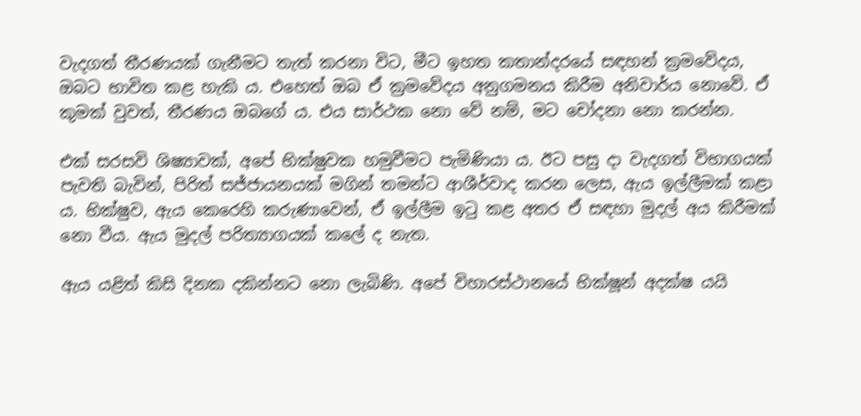වැදගත් තීරණයක් ගැනීමට තැත් කරනා විට, මීට ඉහත කතාන්දරයේ සඳහන් ක්‍රමවේදය, ඔබට භාවිත කළ හැකි ය. එහෙත් ඔබ ඒ ක්‍රමවේදය අනුගමනය කිරීම අනිවාර්ය නොවේ. ඒ කුමක් වුවත්, තීරණය ඔබගේ ය. එය සාර්ථක නො වේ නම්, මට චෝදනා නො කරන්න.

එක් සරසවි ශිෂ්‍යාවක්, අපේ භික්ෂුවක හමුවීමට පැමිණියා ය. ඊට පසු දා වැදගත් විභාගයක් පැවති බැවින්, පිරිත් සජ්ජායනයක් මගින් තමන්ට ආශීර්වාද කරන ලෙස, ඇය ඉල්ලීමක් කළා ය. භික්ෂුව, ඇය කෙරෙහි කරුණාවෙන්, ඒ ඉල්ලීම ඉටු කළ අතර ඒ සඳහා මුදල් අය කිරීමක් නො වීය. ඇය මුදල් පරිත්‍යාගයක් කලේ ද නැත.

ඇය යළිත් කිසි දිනක දකින්නට නො ලැබිණි. අපේ විහාරස්ථානයේ භික්ෂූන් අදක්ෂ යයි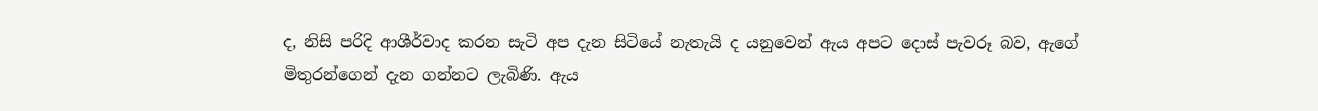ද, නිසි පරිදි ආශීර්වාද කරන සැටි අප දැන සිටියේ නැතැයි ද යනුවෙන් ඇය අපට දොස් පැවරූ බව, ඇගේ මිතුරන්ගෙන් දැන ගන්නට ලැබිණි. ඇය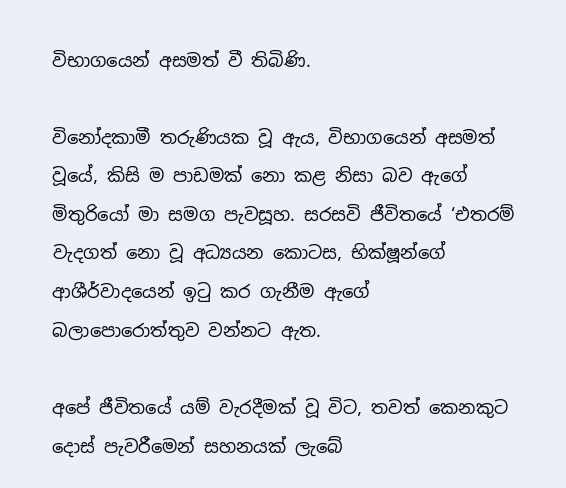විභාගයෙන් අසමත් වී තිබිණි.

විනෝදකාමී තරුණියක වූ ඇය, විභාගයෙන් අසමත් වූයේ, කිසි ම පාඩමක් නො කළ නිසා බව ඇගේ මිතුරියෝ මා සමග පැවසූහ. සරසවි ජීවිතයේ ‘එතරම් වැදගත් නො වූ අධ්‍යයන කොටස, භික්ෂූන්ගේ ආශීර්වාදයෙන් ඉටු කර ගැනීම ඇගේ බලාපොරොත්තුව වන්නට ඇත.

අපේ ජීවිතයේ යම් වැරදීමක් වූ විට, තවත් කෙනකුට දොස් පැවරීමෙන් සහනයක් ලැබේ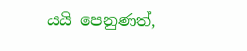යයි පෙනුණත්,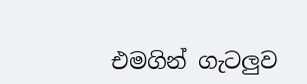එමගින් ගැටලුව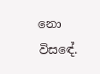නො විසඳේ.